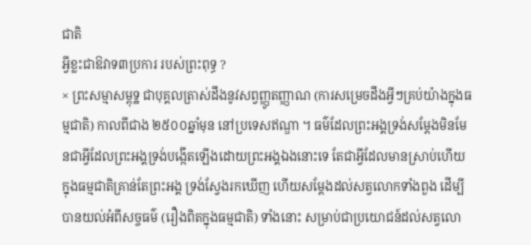ជាតិ
អ្វីខ្លះជាឱវាទ៣ប្រការ របស់ព្រះពុទ្ធ ?
× ព្រះសម្មាសម្ពុទ្ឋ ជាបុគ្គលត្រាស់ដឹងនូវសព្វញ្ញូតញ្ញាណ (ការសម្រេចដឹងអ្វីៗគ្រប់យ៉ាងក្នុងធម្មជាតិ) កាលពីជាង ២៥០០ឆ្នាំមុន នៅប្រទេសឥណ្ឌា ។ ធម៌ដែលព្រះអង្គទ្រង់សម្តែងមិនមែនជាអ្វីដែលព្រះអង្គទ្រង់បង្កើតឡើងដោយព្រះអង្គឯងនោះទេ តែជាអ្វីដែលមានស្រាប់ហើយក្នុងធម្មជាតិគ្រាន់តែព្រះអង្គ ទ្រង់ស្វែងរកឃើញ ហើយសម្តែងដល់សត្វលោកទាំងពួង ដើម្បីបានយល់អំពីសច្ចធម៌ (រឿងពិតក្នុងធម្មជាតិ) ទាំងនោះ សម្រាប់ជាប្រយោជន៍ដល់សត្វលោ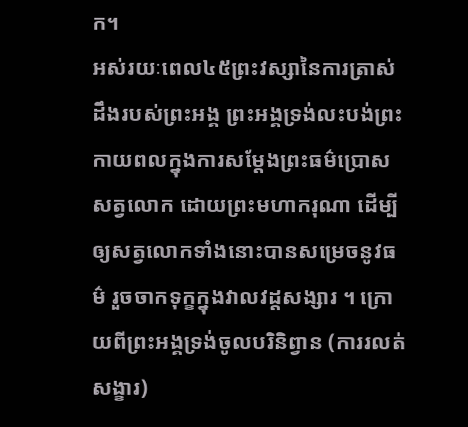ក។
អស់រយៈពេល៤៥ព្រះវស្សានៃការត្រាស់ដឹងរបស់ព្រះអង្គ ព្រះអង្គទ្រង់លះបង់ព្រះកាយពលក្នុងការសម្តែងព្រះធម៌ប្រោសសត្វលោក ដោយព្រះមហាករុណា ដើម្បីឲ្យសត្វលោកទាំងនោះបានសម្រេចនូវធម៌ រួចចាកទុក្ខក្នុងវាលវដ្តសង្សារ ។ ក្រោយពីព្រះអង្គទ្រង់ចូលបរិនិព្វាន (ការរលត់សង្ខារ)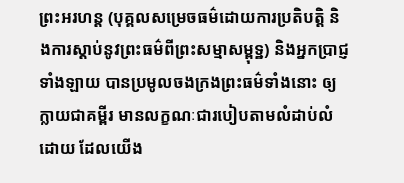ព្រះអរហន្ត (បុគ្គលសម្រេចធម៌ដោយការប្រតិបត្តិ និងការស្តាប់នូវព្រះធម៌ពីព្រះសម្មាសម្ពុទ្ឋ) និងអ្នកប្រាជ្ញទាំងឡាយ បានប្រមូលចងក្រងព្រះធម៌ទាំងនោះ ឲ្យក្លាយជាគម្ពីរ មានលក្ខណៈជារបៀបតាមលំដាប់លំដោយ ដែលយើង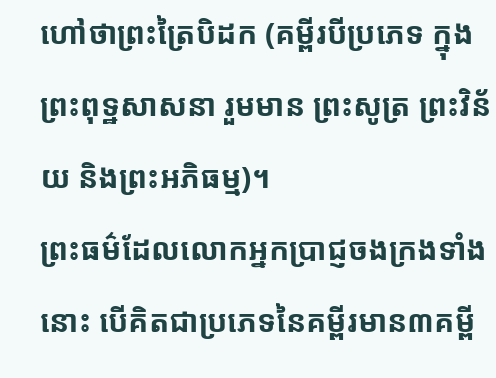ហៅថាព្រះត្រៃបិដក (គម្ពីរបីប្រភេទ ក្នុងព្រះពុទ្ឋសាសនា រួមមាន ព្រះសូត្រ ព្រះវិន័យ និងព្រះអភិធម្ម)។
ព្រះធម៌ដែលលោកអ្នកប្រាជ្ញចងក្រងទាំងនោះ បើគិតជាប្រភេទនៃគម្ពីរមាន៣គម្ពី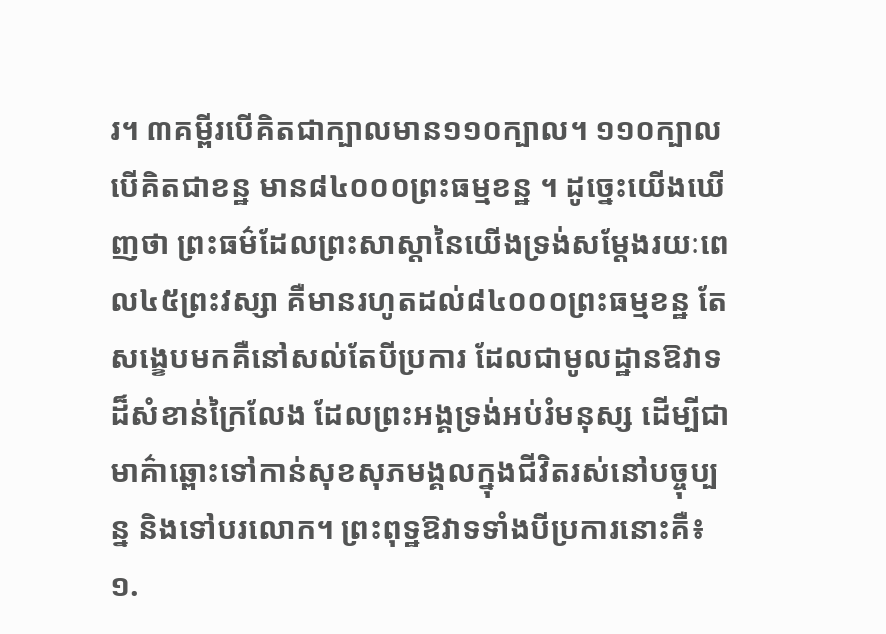រ។ ៣គម្ពីរបើគិតជាក្បាលមាន១១០ក្បាល។ ១១០ក្បាលបើគិតជាខន្ឋ មាន៨៤០០០ព្រះធម្មខន្ឋ ។ ដូច្នេះយើងឃើញថា ព្រះធម៌ដែលព្រះសាស្តានៃយើងទ្រង់សម្តែងរយៈពេល៤៥ព្រះវស្សា គឺមានរហូតដល់៨៤០០០ព្រះធម្មខន្ឋ តែសង្ខេបមកគឺនៅសល់តែបីប្រការ ដែលជាមូលដ្ឋានឱវាទដ៏សំខាន់ក្រៃលែង ដែលព្រះអង្គទ្រង់អប់រំមនុស្ស ដើម្បីជាមាគ៌ាឆ្ពោះទៅកាន់សុខសុភមង្គលក្នុងជីវិតរស់នៅបច្ចុប្បន្ន និងទៅបរលោក។ ព្រះពុទ្ឋឱវាទទាំងបីប្រការនោះគឺ៖
១.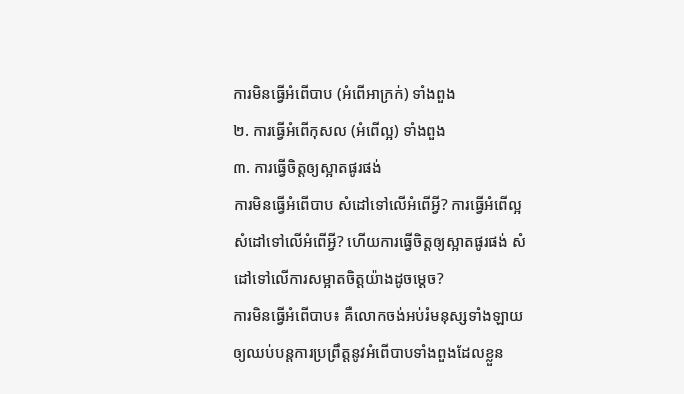ការមិនធ្វើអំពើបាប (អំពើអាក្រក់) ទាំងពួង
២. ការធ្វើអំពើកុសល (អំពើល្អ) ទាំងពួង
៣. ការធ្វើចិត្តឲ្យស្អាតផូរផង់
ការមិនធ្វើអំពើបាប សំដៅទៅលើអំពើអ្វី? ការធ្វើអំពើល្អ សំដៅទៅលើអំពើអ្វី? ហើយការធ្វើចិត្តឲ្យស្អាតផូរផង់ សំដៅទៅលើការសម្អាតចិត្តយ៉ាងដូចម្តេច?
ការមិនធ្វើអំពើបាប៖ គឺលោកចង់អប់រំមនុស្សទាំងឡាយ ឲ្យឈប់បន្តការប្រព្រឹត្តនូវអំពើបាបទាំងពួងដែលខ្លួន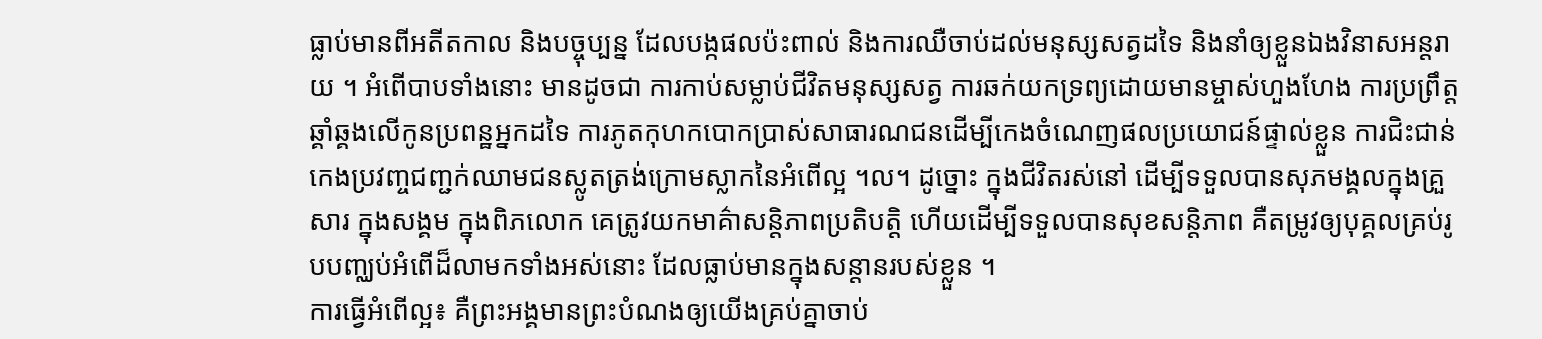ធ្លាប់មានពីអតីតកាល និងបច្ចុប្បន្ន ដែលបង្កផលប៉ះពាល់ និងការឈឺចាប់ដល់មនុស្សសត្វដទៃ និងនាំឲ្យខ្លួនឯងវិនាសអន្តរាយ ។ អំពើបាបទាំងនោះ មានដូចជា ការកាប់សម្លាប់ជីវិតមនុស្សសត្វ ការឆក់យកទ្រព្យដោយមានម្ចាស់ហួងហែង ការប្រព្រឹត្តឆ្គាំឆ្គងលើកូនប្រពន្ឋអ្នកដទៃ ការភូតកុហកបោកប្រាស់សាធារណជនដើម្បីកេងចំណេញផលប្រយោជន៍ផ្ទាល់ខ្លួន ការជិះជាន់កេងប្រវញ្ចជញ្ជក់ឈាមជនស្លូតត្រង់ក្រោមស្លាកនៃអំពើល្អ ។ល។ ដូច្នោះ ក្នុងជីវិតរស់នៅ ដើម្បីទទួលបានសុភមង្គលក្នុងគ្រួសារ ក្នុងសង្គម ក្នុងពិភលោក គេត្រូវយកមាគ៌ាសន្តិភាពប្រតិបត្តិ ហើយដើម្បីទទួលបានសុខសន្តិភាព គឺតម្រូវឲ្យបុគ្គលគ្រប់រូបបញ្ឈប់អំពើដ៏លាមកទាំងអស់នោះ ដែលធ្លាប់មានក្នុងសន្តានរបស់ខ្លួន ។
ការធ្វើអំពើល្អ៖ គឺព្រះអង្គមានព្រះបំណងឲ្យយើងគ្រប់គ្នាចាប់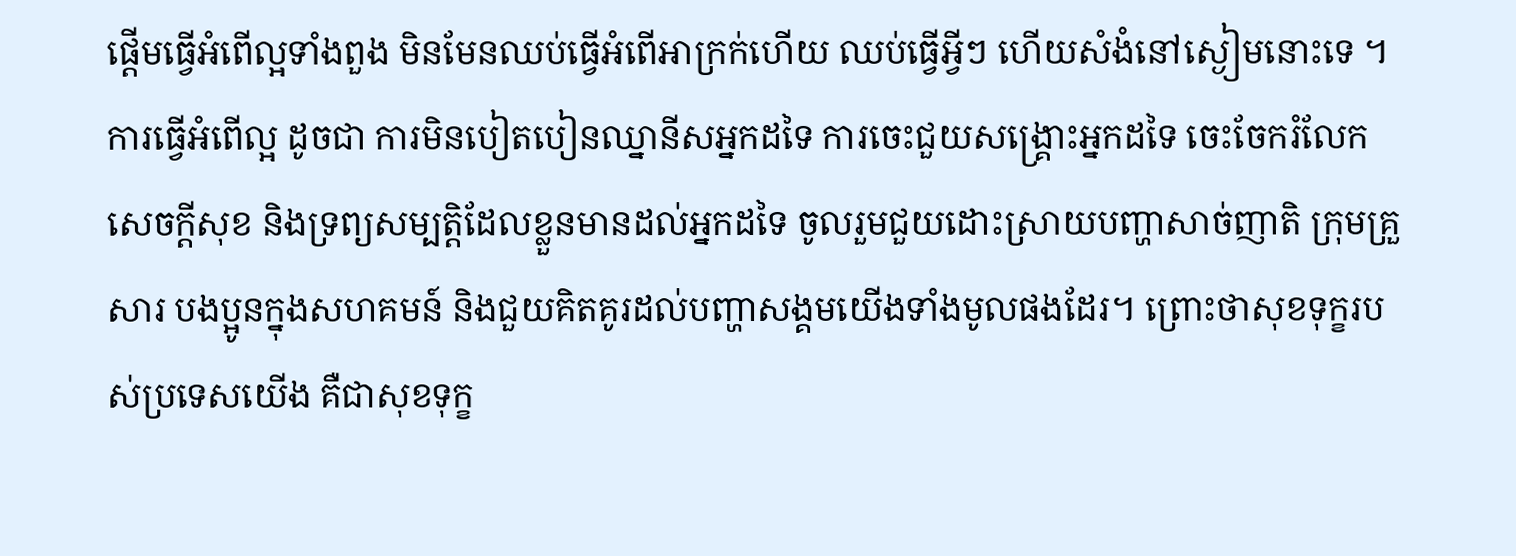ផ្តើមធ្វើអំពើល្អទាំងពួង មិនមែនឈប់ធ្វើអំពើអាក្រក់ហើយ ឈប់ធ្វើអ្វីៗ ហើយសំងំនៅស្ងៀមនោះទេ ។ការធ្វើអំពើល្អ ដូចជា ការមិនបៀតបៀនឈ្នានីសអ្នកដទៃ ការចេះជួយសង្គ្រោះអ្នកដទៃ ចេះចែករំលែកសេចក្តីសុខ និងទ្រព្យសម្បត្តិដែលខ្លួនមានដល់អ្នកដទៃ ចូលរួមជួយដោះស្រាយបញ្ហាសាច់ញាតិ ក្រុមគ្រួសារ បងប្អូនក្នុងសហគមន៍ និងជួយគិតគូរដល់បញ្ហាសង្គមយើងទាំងមូលផងដែរ។ ព្រោះថាសុខទុក្ខរបស់ប្រទេសយើង គឺជាសុខទុក្ខ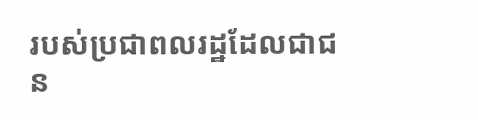របស់ប្រជាពលរដ្ឋដែលជាជន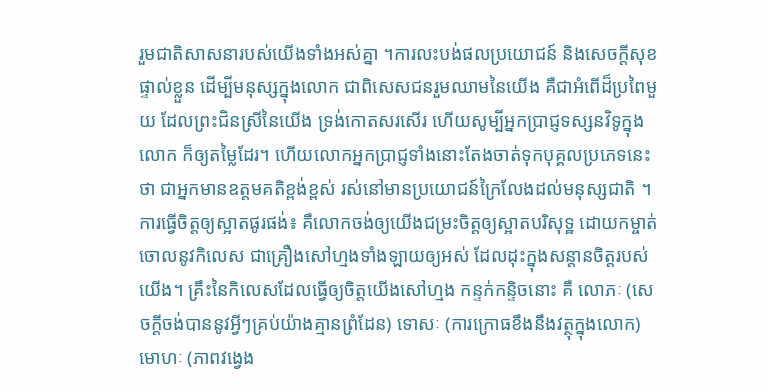រួមជាតិសាសនារបស់យើងទាំងអស់គ្នា ។ការលះបង់ផលប្រយោជន៍ និងសេចក្តីសុខផ្ទាល់ខ្លួន ដើម្បីមនុស្សក្នុងលោក ជាពិសេសជនរួមឈាមនៃយើង គឺជាអំពើដ៏ប្រពៃមួយ ដែលព្រះជិនស្រីនៃយើង ទ្រង់កោតសរសើរ ហើយសូម្បីអ្នកប្រាជ្ញទស្សនវិទូក្នុងលោក ក៏ឲ្យតម្លៃដែរ។ ហើយលោកអ្នកប្រាជ្ញទាំងនោះតែងចាត់ទុកបុគ្គលប្រភេទនេះថា ជាអ្នកមានឧត្តមគតិខ្ពង់ខ្ពស់ រស់នៅមានប្រយោជន៍ក្រៃលែងដល់មនុស្សជាតិ ។
ការធ្វើចិត្តឲ្យស្អាតផូរផង់៖ គឺលោកចង់ឲ្យយើងជម្រះចិត្តឲ្យស្អាតបរិសុទ្ឋ ដោយកម្ចាត់ចោលនូវកិលេស ជាគ្រឿងសៅហ្មងទាំងឡាយឲ្យអស់ ដែលដុះក្នុងសន្តានចិត្តរបស់យើង។ គ្រឹះនៃកិលេសដែលធ្វើឲ្យចិត្តយើងសៅហ្មង កន្ទក់កន្ទិចនោះ គឺ លោភៈ (សេចក្តីចង់បាននូវអ្វីៗគ្រប់យ៉ាងគ្មានព្រំដែន) ទោសៈ (ការក្រោធខឹងនឹងវត្ថុក្នុងលោក) មោហៈ (ភាពវង្វេង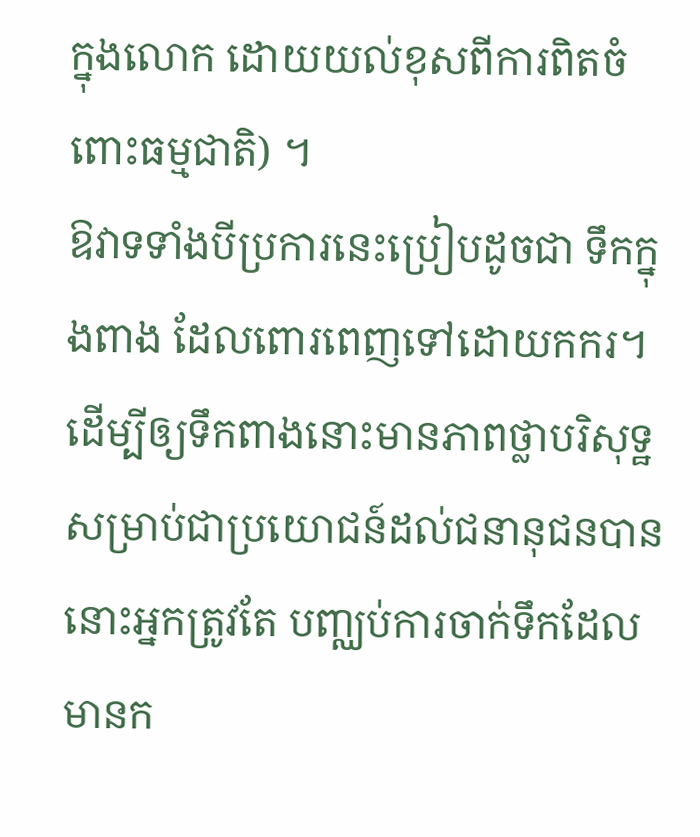ក្នុងលោក ដោយយល់ខុសពីការពិតចំពោះធម្មជាតិ) ។
ឱវាទទាំងបីប្រការនេះប្រៀបដូចជា ទឹកក្នុងពាង ដែលពោរពេញទៅដោយកករ។ ដើម្បីឲ្យទឹកពាងនោះមានភាពថ្លាបរិសុទ្ឋ សម្រាប់ជាប្រយោជន៍ដល់ជនានុជនបាន នោះអ្នកត្រូវតែ បញ្ឈប់ការចាក់ទឹកដែលមានក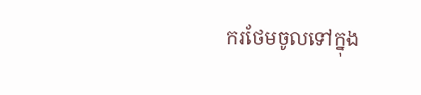ករថែមចូលទៅក្នុង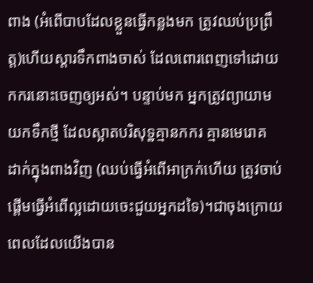ពាង (អំពើបាបដែលខ្លួនធ្វើកន្លងមក ត្រូវឈប់ប្រព្រឹត្ត)ហើយស្តារទឹកពាងចាស់ ដែលពោរពេញទៅដោយកករនោះចេញឲ្យអស់។ បន្ទាប់មក អ្នកត្រូវព្យាយាមយកទឹកថ្មី ដែលស្អាតបរិសុទ្ឋគ្មានកករ គ្មានមេរោគ ដាក់ក្នុងពាងវិញ (ឈប់ធ្វើអំពើអាក្រក់ហើយ ត្រូវចាប់ផ្តើមធ្វើអំពើល្អដោយចេះជួយអ្នកដទៃ)។ជាចុងក្រោយពេលដែលយើងបាន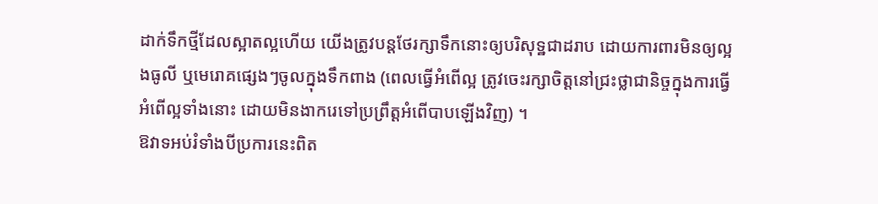ដាក់ទឹកថ្មីដែលស្អាតល្អហើយ យើងត្រូវបន្តថែរក្សាទឹកនោះឲ្យបរិសុទ្ឋជាដរាប ដោយការពារមិនឲ្យល្អងធូលី ឬមេរោគផ្សេងៗចូលក្នុងទឹកពាង (ពេលធ្វើអំពើល្អ ត្រូវចេះរក្សាចិត្តនៅជ្រះថ្លាជានិច្ចក្នុងការធ្វើអំពើល្អទាំងនោះ ដោយមិនងាករេទៅប្រព្រឹត្តអំពើបាបឡើងវិញ) ។
ឱវាទអប់រំទាំងបីប្រការនេះពិត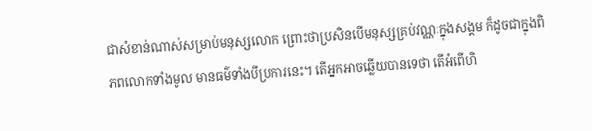ជាសំខាន់ណាស់សម្រាប់មនុស្សលោក ព្រោះថាប្រសិនបើមនុស្សគ្រប់វណ្ណៈក្នុងសង្គម ក៏ដូចជាក្នុងពិភពលោកទាំងមូល មានធម៌ទាំងបីប្រការនេះ។ តើអ្នកអាចឆ្លើយបានទេថា តើអំពើហិ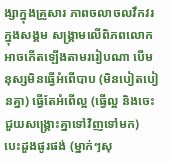ង្សាក្នុងគ្រួសារ ភាពចលាចលវឹកវរក្នុងសង្គម សង្គ្រាមលើពិភពលោក អាចកើតឡើងតាមររៀបណា បើមនុស្សមិនធ្វើអំពើបាប (មិនបៀតបៀនគ្នា) ធ្វើតែអំពើល្អ (ធ្វើល្អ និងចេះជួយសង្គ្រោះគ្នាទៅវិញទៅមក) បេះដួងផូរផង់ (ម្នាក់ៗសុ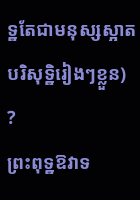ទ្ឋតែជាមនុស្សស្អាតបរិសុទ្ឋិរៀងៗខ្លួន) ?
ព្រះពុទ្ឋឱវាទ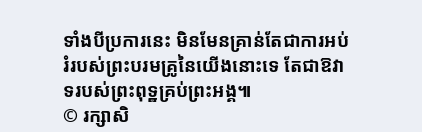ទាំងបីប្រការនេះ មិនមែនគ្រាន់តែជាការអប់រំរបស់ព្រះបរមគ្រូនៃយើងនោះទេ តែជាឱវាទរបស់ព្រះពុទ្ឋគ្រប់ព្រះអង្គ៕
© រក្សាសិ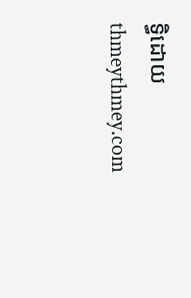ទ្ធិដោយ thmeythmey.com